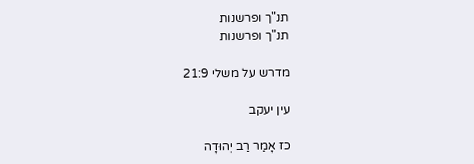תנ"ך ופרשנות
תנ"ך ופרשנות

מדרש על משלי 21:9

עין יעקב

כז אָמַר רַב יְהוּדָה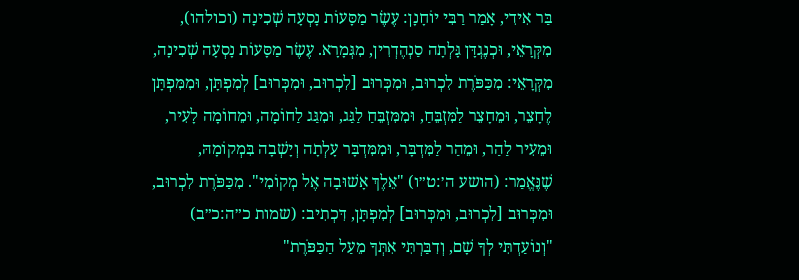בַּר אִידִי, אָמַר רַבִּי יוֹחָנָן: עֶשֶׂר מַסָּעוֹת נָסְעָה שְׁכִינָה (וכולהו), מִקְּרָאֵי, וּכְנֶגְדָּן גָּלְתָה סַנְהֶדְרִין, מִגְּמָרָא. עֶשֶׂר מַסָּעוֹת נָסְעָה שְׁכִינָה, מִקְּרָאֵי: מִכַּפֹּרֶת לִכְרוּב, וּמִכְּרוּב [לִכְרוּב, וּמִכְּרוּב] לְמִפְתָּן, וּמִמִּפְתָּן לֶחָצֵר, וּמֵחָצֵר לַמִּזְבֵּחַ, וּמִמִּזְבֵּחַ לַגַּג, וּמִגַּג לַחוֹמָה, וּמֵחוֹמָה לָעִיר, וּמֵעִיר לַהַר, וּמֵהַר לַמִּדְבָּר, וּמִמִּדְבָּר עָלְתָה וְיָשְׁבָה בִּמְקוֹמָהּ, שֶׁנֶּאֱמַר: (הושע ה׳:ט״ו) "אֵלֶךְ אָשׁוּבָה אֶל מְקוֹמִי". מִכַּפֹּרֶת לִכְרוּב, וּמִכְּרוּב [לִכְרוּב, וּמִכְּרוּב] לְמִפְתָּן, דִּכְתִיב: (שמות כ״ה:כ״ב) "וְנוֹעַדְתִּי לְךָ שָׁם, וְדִבַּרְתִּי אִתְּךָ מֵעַל הַכַּפֹּרֶת"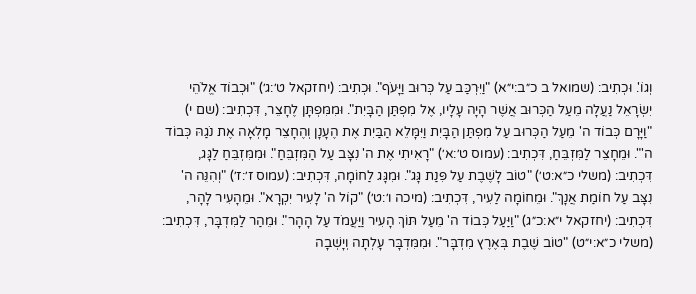וְגוֹ'. וּכְתִיב: (שמואל ב כ״ב:י״א) "וַיִּרְכַּב עַל כְּרוּב וַיָּעֹף". וּכְתִיב: (יחזקאל ט׳:ג׳) "וּכְבוֹד אֱלֹהֵי יִשְׂרָאֵל נַעֲלָה מֵעַל הַכְּרוּב אֲשֶׁר הָיָה עָלָיו, אֶל מִפְתַּן הַבָּיִת". וּמִמִּפְתָּן לֶחָצֵר, דִּכְתִיב: (שם י) "וַיָּרָם כְּבוֹד ה' מֵעַל הַכְּרוּב עַל מִפְתַּן הַבָּיִת וַיִּמָּלֵא הַבַּיִת אֶת הֶעָנָן וְהֶחָצֵר מָלְאָה אֶת נֹגַהּ כְּבוֹד ה'". וּמֵחָצֵר לַמִּזְבֵּחַ, דִּכְתִיב: (עמוס ט׳:א׳) "רָאִיתִי אֶת ה' נִצָּב עַל הַמִּזְבֵּחַ". וּמִמִּזְבֵּחַ לַגָּג, דִּכְתִיב: (משלי כ״א:ט׳) "טוֹב לָשֶׁבֶת עַל פִּנַת גָּג". וּמִגָּג לַחוֹמָה, דִּכְתִיב: (עמוס ז׳:ז׳) "וְהִנֵּה ה' נִצָּב עַל חוֹמַת אֲנָךְ". וּמֵחוֹמָה לַעִיר, דִּכְתִיב: (מיכה ו׳:ט׳) "קוֹל ה' לָעִיר יִקְרָא". וּמֵהָעִיר לָהָר, דִּכְתִיב: (יחזקאל י״א:כ״ג) "וַיַּעַל כְּבוֹד ה' מֵעַל תּוֹךְ הָעִיר וַיַּעֲמֹד עַל הָהָר". וּמֵהַר לַמִּדְבָּר, דִּכְתִיב: (משלי כ״א:י״ט) "טוֹב שֶׁבֶת בְּאֶרֶץ מִדְבָּר". וּמִמִּדְבָּר עָלְתָה וְיָשְׁבָה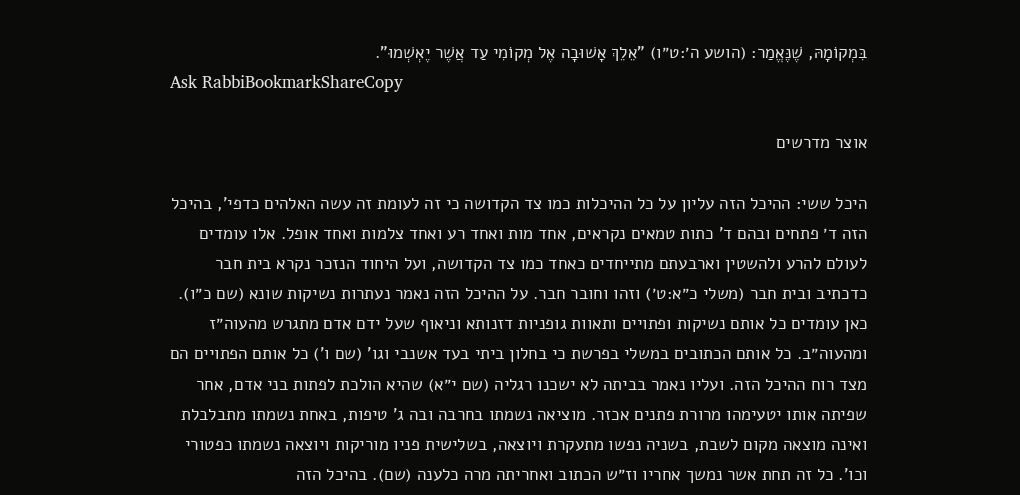בִּמְקוֹמָהּ, שֶׁנֶּאֱמַר: (הושע ה׳:ט״ו) "אֵלֵךְ אָשׁוּבָה אֶל מְקוֹמִי עַד אֲשֶׁר יֶאְשְׁמוּ".
Ask RabbiBookmarkShareCopy

אוצר מדרשים

היכל ששי: ההיכל הזה עליון על כל ההיכלות כמו צד הקדושה כי זה לעומת זה עשה האלהים כדפי', בהיכל הזה ד׳ פתחים ובהם ד' כתות טמאים נקראים, אחד מות ואחד רע ואחד צלמות ואחד אופל. אלו עומדים לעולם להרע ולהשטין וארבעתם מתייחדים כאחד כמו צד הקדושה, ועל היחוד הנזכר נקרא בית חבר כדכתיב ובית חבר (משלי כ״א:ט׳) וזהו וחובר חבר. על ההיכל הזה נאמר נעתרות נשיקות שונא (שם כ״ו). כאן עומדים כל אותם נשיקות ופתויים ותאוות גופניות דזנותא וניאוף שעל ידם אדם מתגרש מהעוה״ז ומהעוה״ב. כל אותם הכתובים במשלי בפרשת כי בחלון ביתי בעד אשנבי וגו' (שם ו') כל אותם הפתויים הם מצד רוח ההיכל הזה. ועליו נאמר בביתה לא ישכנו רגליה (שם י״א) שהיא הולכת לפתות בני אדם, אחר שפיתה אותו יטעימהו מרורת פתנים אכזר. מוציאה נשמתו בחרבה ובה ג' טיפות, באחת נשמתו מתבלבלת ואינה מוצאה מקום לשבת, בשניה נפשו מתעקרת ויוצאה, בשלישית פניו מוריקות ויוצאה נשמתו כפטורי וכו'. כל זה תחת אשר נמשך אחריו וז״ש הכתוב ואחריתה מרה כלענה (שם). בהיכל הזה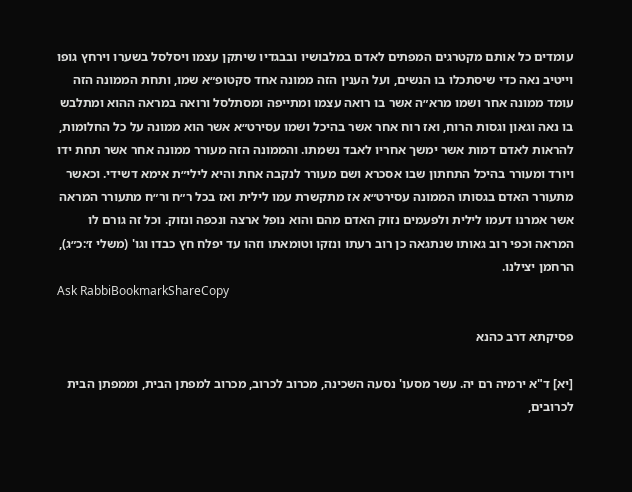עומדים כל אותם מקטרגים המפתים לאדם במלבושיו ובבגדיו שיתקן עצמו ויסלסל בשערו וירחץ גופו וייטיב נאה כדי שיסתכלו בו הנשים, ועל הענין הזה ממונה אחד סקטופ״א שמו, ותחת הממונה הזה עומד ממונה אחר ושמו מרא״ה אשר בו רואה עצמו ומתייפה ומסתלסל ורואה במראה ההוא ומתלבש בו נאה וגאון וגסות הרוח, ואז רוח אחר אשר בהיכל ושמו עסירט״א אשר הוא ממונה על כל החלומות, להראות לאדם דמות אשר ימשך אחריו לאבד נשמתו. והממונה הזה מעורר ממונה אחר אשר תחת ידו ויורד ומעורר בהיכל התחתון שבו אסכרא ושם מעורר לנקבה אחת והיא לילי״ת אימא דשידי. וכאשר מתעורר האדם בגסותו הממונה עסירט״א אז מתקשרת עמו לילית ואז בכל ר״ח ור״ח מתעורר המראה אשר אמרנו דעמו לילית ולפעמים נזוק האדם מהם והוא נופל ארצה ונכפה ונזוק. וכל זה גורם לו המראה וכפי רוב גאותו שנתגאה כן רוב רעתו ונזקו וטומאתו וזהו עד יפלח חץ כבדו וגו' (משלי ז׳:כ״ג), הרחמן יצילנו.
Ask RabbiBookmarkShareCopy

פסיקתא דרב כהנא

[יא] ד"א ירמיה רם יה. עשר מסעו' נסעה השכינה, מכרוב לכרוב, מכרוב למפתן הבית, וממפתן הבית לכרובים,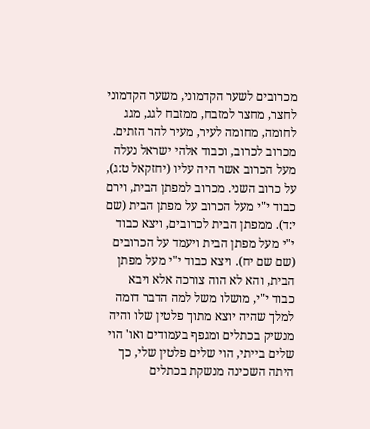מכרובים לשער הקדמוני, משער הקדמוני לחצר, מחצר למזבח, ממזבח לגג, מגג לחומה, מחומה לעיר, מעיר להר הזתים. מכרוב לכרוב, וכבוד אלהי ישראל נעלה מעל הכרוב אשר היה עליו (יחזקאל ט:ג), על כרוב השני. מכרוב למפתן הבית, וירם כבוד י"י מעל הכרוב על מפתן הבית (שם י:ד). ממפתן הבית לכרובים, ויצא כבוד י"י מעל מפתן הבית ויעמד על הכרובים (שם שם יח). ויצא כבוד י"י מעל מפתן הבית, והא לא הוה צורכה אלא ויבא כבוד י"י, מושלו משל למה הדבר דומה למלך שהיה יוצא מתוך פלטין שלו והיה מנשיק בכתלים ומגפף בעמודים ואו' הוי שלים בייתי, הוי שלים פלטין שלי, כך היתה השכינה מנשקת בכתלים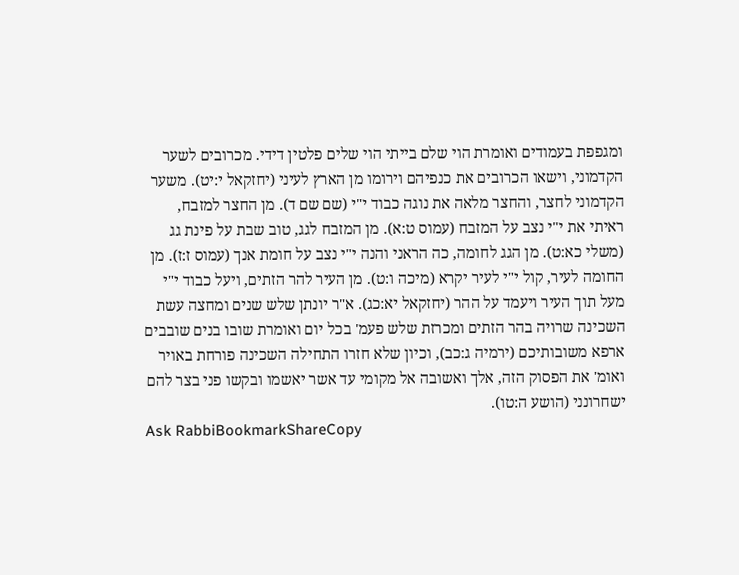ומגפפת בעמודים ואומרת הוי שלם בייתי הוי שלים פלטין דידי. מכרובים לשער הקדמוני, וישאו הכרובים את כנפיהם וירומו מן הארץ לעיני (יחזקאל י:יט). משער הקדמוני לחצר, והחצר מלאה את נוגה כבוד י"י (שם שם ד). מן החצר למזבח, ראיתי את י"י נצב על המזבח (עמוס ט:א). מן המזבח לגג, טוב שבת על פינת גג (משלי כא:ט). מן הגג לחומה, כה הראני והנה י"י נצב על חומת אנך (עמוס ז:ז). מן החומה לעיר, קול י"י לעיר יקרא (מיכה ו:ט). מן העיר להר הזתים, ויעל כבוד י"י מעל תוך העיר ויעמד על ההר (יחזקאל יא:כג). א"ר יונתן שלש שנים ומחצה עשת השכינה שרויה בהר הזתים ומכרזת שלש פעמ' בכל יום ואומרת שובו בנים שובבים ארפא משובותיכם (ירמיה ג:כב), וכיון שלא חזרו התחילה השכינה פורחת באויר ואומ' את הפסוק הזה, אלך ואשובה אל מקומי עד אשר יאשמו ובקשו פני בצר להם ישחרונני (הושע ה:טו).
Ask RabbiBookmarkShareCopy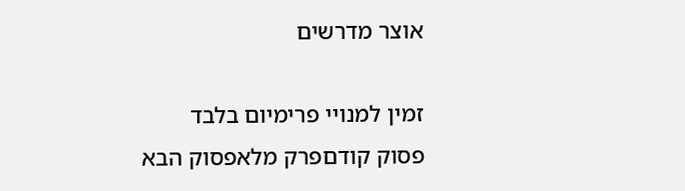אוצר מדרשים

זמין למנויי פרימיום בלבד
פסוק קודםפרק מלאפסוק הבא